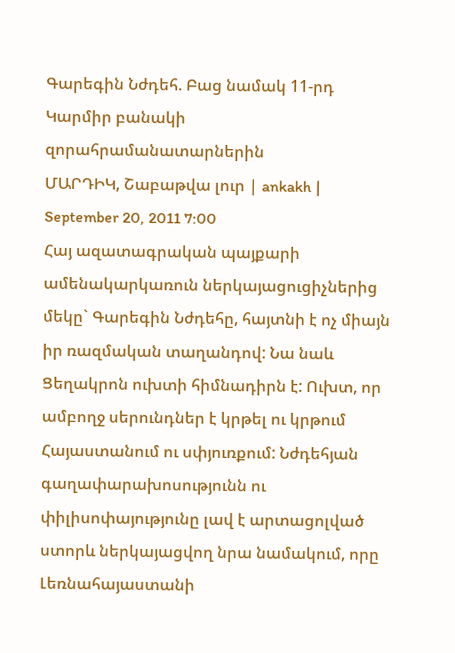Գարեգին Նժդեհ. Բաց նամակ 11-րդ Կարմիր բանակի զորահրամանատարներին
ՄԱՐԴԻԿ, Շաբաթվա լուր | ankakh | September 20, 2011 7:00
Հայ ազատագրական պայքարի ամենակարկառուն ներկայացուցիչներից մեկը` Գարեգին Նժդեհը, հայտնի է ոչ միայն իր ռազմական տաղանդով: Նա նաև Ցեղակրոն ուխտի հիմնադիրն է: Ուխտ, որ ամբողջ սերունդներ է կրթել ու կրթում Հայաստանում ու սփյուռքում: Նժդեհյան գաղափարախոսությունն ու փիլիսոփայությունը լավ է արտացոլված ստորև ներկայացվող նրա նամակում, որը Լեռնահայաստանի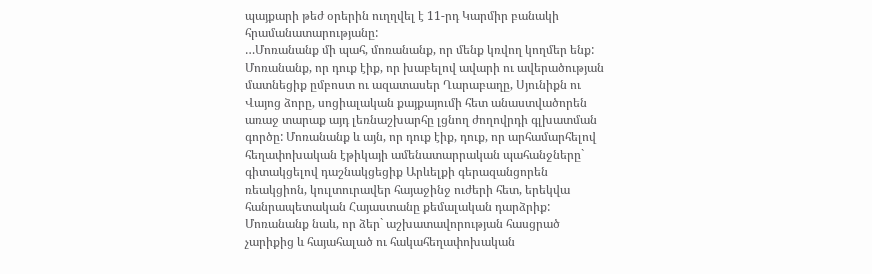պայքարի թեժ օրերին ուղղվել է 11-րդ Կարմիր բանակի հրամանատարությանը:
…Մոռանանք մի պահ, մոռանանք, որ մենք կռվող կողմեր ենք: Մոռանանք, որ դուք էիք, որ խաբելով ավարի ու ավերածության մատնեցիք ըմբոստ ու ազատասեր Ղարաբաղը, Սյունիքն ու Վայոց ձորը, սոցիալական քայքայումի հետ անաստվածորեն առաջ տարաք այդ լեռնաշխարհը լցնող ժողովրդի գլխատման գործը: Մոռանանք և այն, որ դուք էիք, դուք, որ արհամարհելով հեղափոխական էթիկայի ամենատարրական պահանջները` գիտակցելով դաշնակցեցիք Արևելքի գերազանցորեն ռեակցիոն, կուլտուրավեր հայաջինջ ուժերի հետ, երեկվա հանրապետական Հայաստանը քեմալական դարձրիք: Մոռանանք նաև, որ ձեր` աշխատավորության հասցրած չարիքից և հայահալած ու հակահեղափոխական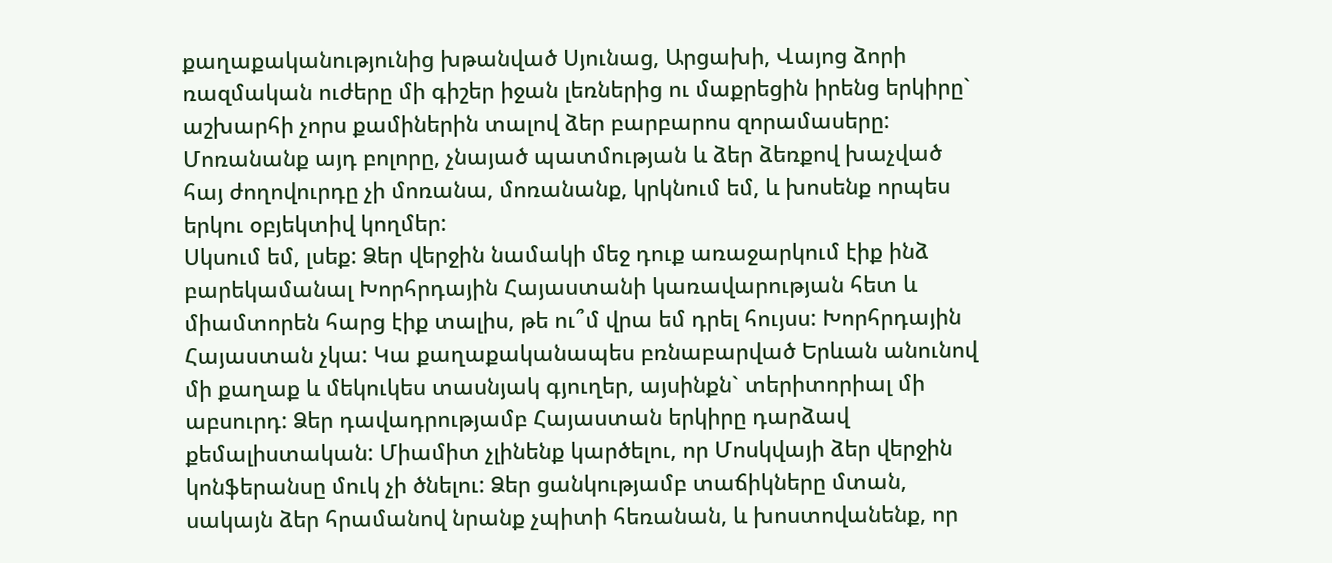քաղաքականությունից խթանված Սյունաց, Արցախի, Վայոց ձորի ռազմական ուժերը մի գիշեր իջան լեռներից ու մաքրեցին իրենց երկիրը` աշխարհի չորս քամիներին տալով ձեր բարբարոս զորամասերը: Մոռանանք այդ բոլորը, չնայած պատմության և ձեր ձեռքով խաչված հայ ժողովուրդը չի մոռանա, մոռանանք, կրկնում եմ, և խոսենք որպես երկու օբյեկտիվ կողմեր:
Սկսում եմ, լսեք: Ձեր վերջին նամակի մեջ դուք առաջարկում էիք ինձ բարեկամանալ Խորհրդային Հայաստանի կառավարության հետ և միամտորեն հարց էիք տալիս, թե ու՞մ վրա եմ դրել հույսս: Խորհրդային Հայաստան չկա: Կա քաղաքականապես բռնաբարված Երևան անունով մի քաղաք և մեկուկես տասնյակ գյուղեր, այսինքն` տերիտորիալ մի աբսուրդ: Ձեր դավադրությամբ Հայաստան երկիրը դարձավ քեմալիստական: Միամիտ չլինենք կարծելու, որ Մոսկվայի ձեր վերջին կոնֆերանսը մուկ չի ծնելու: Ձեր ցանկությամբ տաճիկները մտան, սակայն ձեր հրամանով նրանք չպիտի հեռանան, և խոստովանենք, որ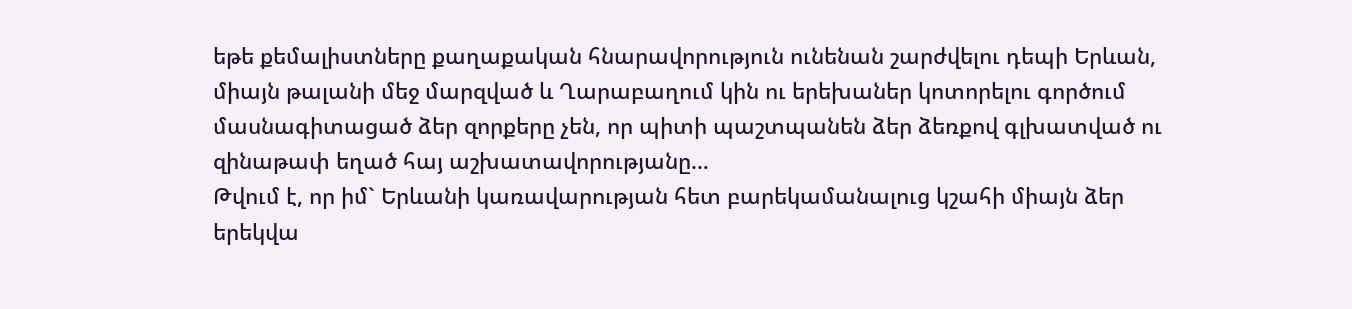եթե քեմալիստները քաղաքական հնարավորություն ունենան շարժվելու դեպի Երևան, միայն թալանի մեջ մարզված և Ղարաբաղում կին ու երեխաներ կոտորելու գործում մասնագիտացած ձեր զորքերը չեն, որ պիտի պաշտպանեն ձեր ձեռքով գլխատված ու զինաթափ եղած հայ աշխատավորությանը…
Թվում է, որ իմ` Երևանի կառավարության հետ բարեկամանալուց կշահի միայն ձեր երեկվա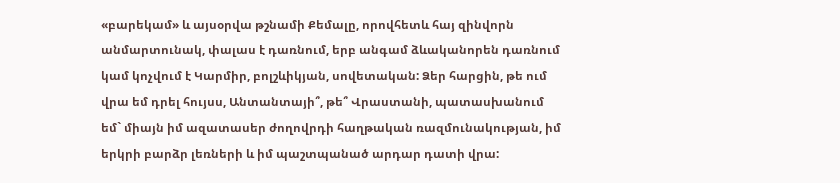«բարեկամ» և այսօրվա թշնամի Քեմալը, որովհետև հայ զինվորն անմարտունակ, փալաս է դառնում, երբ անգամ ձևականորեն դառնում կամ կոչվում է Կարմիր, բոլշևիկյան, սովետական: Ձեր հարցին, թե ում վրա եմ դրել հույսս, Անտանտայի՞, թե՞ Վրաստանի, պատասխանում եմ` միայն իմ ազատասեր ժողովրդի հաղթական ռազմունակության, իմ երկրի բարձր լեռների և իմ պաշտպանած արդար դատի վրա: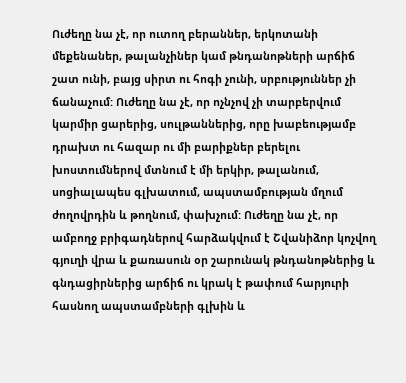Ուժեղը նա չէ, որ ուտող բերաններ, երկոտանի մեքենաներ, թալանչիներ կամ թնդանոթների արճիճ շատ ունի, բայց սիրտ ու հոգի չունի, սրբություններ չի ճանաչում: Ուժեղը նա չէ, որ ոչնչով չի տարբերվում կարմիր ցարերից, սուլթաններից, որը խաբեությամբ դրախտ ու հազար ու մի բարիքներ բերելու խոստումներով մտնում է մի երկիր, թալանում, սոցիալապես գլխատում, ապստամբության մղում ժողովրդին և թողնում, փախչում: Ուժեղը նա չէ, որ ամբողջ բրիգադներով հարձակվում է Շվանիձոր կոչվող գյուղի վրա և քառասուն օր շարունակ թնդանոթներից և գնդացիրներից արճիճ ու կրակ է թափում հարյուրի հասնող ապստամբների գլխին և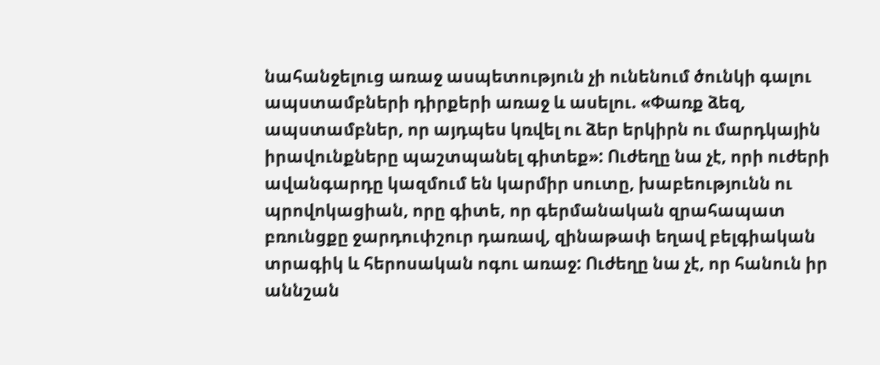նահանջելուց առաջ ասպետություն չի ունենում ծունկի գալու ապստամբների դիրքերի առաջ և ասելու. «Փառք ձեզ, ապստամբներ, որ այդպես կռվել ու ձեր երկիրն ու մարդկային իրավունքները պաշտպանել գիտեք»: Ուժեղը նա չէ, որի ուժերի ավանգարդը կազմում են կարմիր սուտը, խաբեությունն ու պրովոկացիան, որը գիտե, որ գերմանական զրահապատ բռունցքը ջարդուփշուր դառավ, զինաթափ եղավ բելգիական տրագիկ և հերոսական ոգու առաջ: Ուժեղը նա չէ, որ հանուն իր աննշան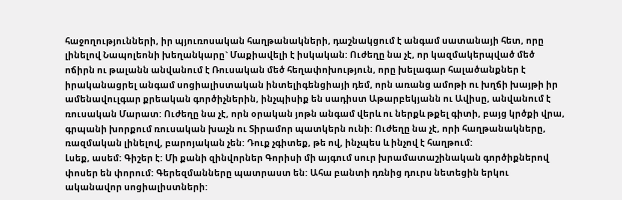հաջողությունների, իր պյուռոսական հաղթանակների, դաշնակցում է անգամ սատանայի հետ, որը լինելով Նապոլեոնի խեղանկարը` Մաքիավելի է իսկական: Ուժեղը նա չէ, որ կազմակերպված մեծ ոճիրն ու թալանն անվանում է Ռուսական մեծ հեղափոխություն, որը խելագար հալածանքներ է իրականացրել անգամ սոցիալիստական ինտելիգենցիայի դեմ, որն առանց ամոթի ու խղճի խայթի իր ամենավուլգար քրեական գործիչներին, ինչպիսիք են սադիստ Աթարբեկյանն ու Ավիսը, անվանում է ռուսական Մարատ: Ուժեղը նա չէ, որն օրական յոթն անգամ վերև ու ներքև թքել գիտի, բայց կրծքի վրա, գրպանի խորքում ռուսական խաչն ու Տիրամոր պատկերն ունի: Ուժեղը նա չէ, որի հաղթանակները, ռազմական լինելով, բարոյական չեն: Դուք չգիտեք, թե ով, ինչպես և ինչով է հաղթում:
Լսեք, ասեմ: Գիշեր է: Մի քանի զինվորներ Գորիսի մի այգում սուր խրամատաշինական գործիքներով փոսեր են փորում: Գերեզմանները պատրաստ են: Ահա բանտի դռնից դուրս նետեցին երկու ականավոր սոցիալիստների: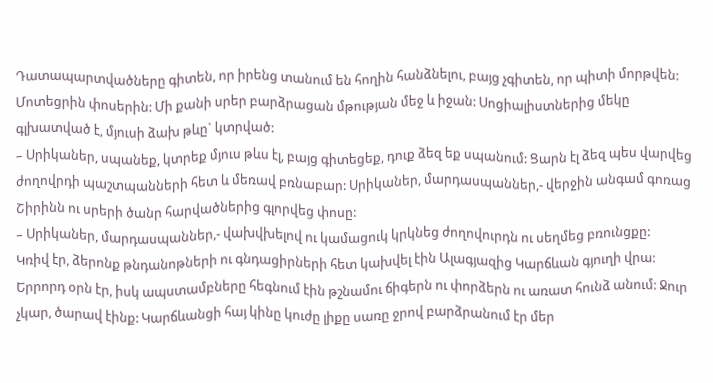Դատապարտվածները գիտեն, որ իրենց տանում են հողին հանձնելու, բայց չգիտեն, որ պիտի մորթվեն: Մոտեցրին փոսերին: Մի քանի սրեր բարձրացան մթության մեջ և իջան: Սոցիալիստներից մեկը գլխատված է, մյուսի ձախ թևը` կտրված:
– Սրիկաներ, սպանեք, կտրեք մյուս թևս էլ, բայց գիտեցեք, դուք ձեզ եք սպանում: Ցարն էլ ձեզ պես վարվեց ժողովրդի պաշտպանների հետ և մեռավ բռնաբար: Սրիկաներ, մարդասպաններ,- վերջին անգամ գոռաց Շիրինն ու սրերի ծանր հարվածներից գլորվեց փոսը:
– Սրիկաներ, մարդասպաններ,- վախվխելով ու կամացուկ կրկնեց ժողովուրդն ու սեղմեց բռունցքը:
Կռիվ էր, ձերոնք թնդանոթների ու գնդացիրների հետ կախվել էին Ալագյազից Կարճևան գյուղի վրա: Երրորդ օրն էր, իսկ ապստամբները հեգնում էին թշնամու ճիգերն ու փորձերն ու առատ հունձ անում: Ջուր չկար, ծարավ էինք: Կարճևանցի հայ կինը կուժը լիքը սառը ջրով բարձրանում էր մեր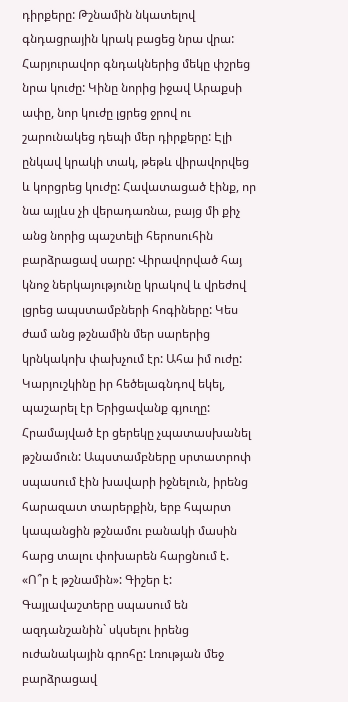դիրքերը: Թշնամին նկատելով գնդացրային կրակ բացեց նրա վրա: Հարյուրավոր գնդակներից մեկը փշրեց նրա կուժը: Կինը նորից իջավ Արաքսի ափը, նոր կուժը լցրեց ջրով ու շարունակեց դեպի մեր դիրքերը: Էլի ընկավ կրակի տակ, թեթև վիրավորվեց և կորցրեց կուժը: Հավատացած էինք, որ նա այլևս չի վերադառնա, բայց մի քիչ անց նորից պաշտելի հերոսուհին բարձրացավ սարը: Վիրավորված հայ կնոջ ներկայությունը կրակով և վրեժով լցրեց ապստամբների հոգիները: Կես ժամ անց թշնամին մեր սարերից կրնկակոխ փախչում էր: Ահա իմ ուժը:
Կարյուշկինը իր հեծելագնդով եկել, պաշարել էր Երիցավանք գյուղը: Հրամայված էր ցերեկը չպատասխանել թշնամուն: Ապստամբները սրտատրոփ սպասում էին խավարի իջնելուն, իրենց հարազատ տարերքին, երբ հպարտ կապանցին թշնամու բանակի մասին հարց տալու փոխարեն հարցնում է. «Ո՞ր է թշնամին»: Գիշեր է: Գայլավաշտերը սպասում են ազդանշանին` սկսելու իրենց ուժանակային գրոհը: Լռության մեջ բարձրացավ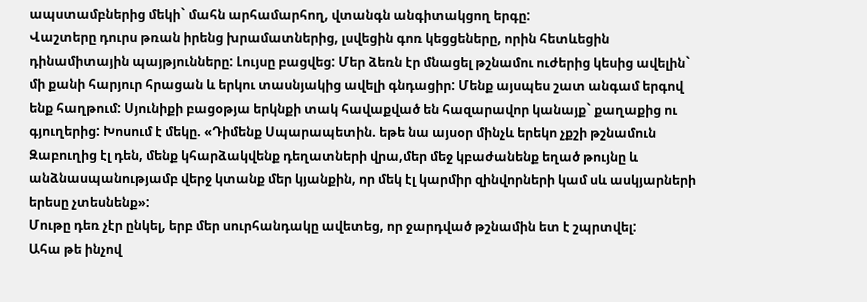ապստամբներից մեկի` մահն արհամարհող, վտանգն անգիտակցող երգը:
Վաշտերը դուրս թռան իրենց խրամատներից, լսվեցին գոռ կեցցեները, որին հետևեցին դինամիտային պայթյունները: Լույսը բացվեց: Մեր ձեռն էր մնացել թշնամու ուժերից կեսից ավելին` մի քանի հարյուր հրացան և երկու տասնյակից ավելի գնդացիր: Մենք այսպես շատ անգամ երգով ենք հաղթում: Սյունիքի բացօթյա երկնքի տակ հավաքված են հազարավոր կանայք` քաղաքից ու գյուղերից: Խոսում է մեկը. «Դիմենք Սպարապետին. եթե նա այսօր մինչև երեկո չքշի թշնամուն Զաբուղից էլ դեն, մենք կհարձակվենք դեղատների վրա,մեր մեջ կբաժանենք եղած թույնը և անձնասպանությամբ վերջ կտանք մեր կյանքին, որ մեկ էլ կարմիր զինվորների կամ սև ասկյարների երեսը չտեսնենք»:
Մութը դեռ չէր ընկել, երբ մեր սուրհանդակը ավետեց, որ ջարդված թշնամին ետ է շպրտվել:
Ահա թե ինչով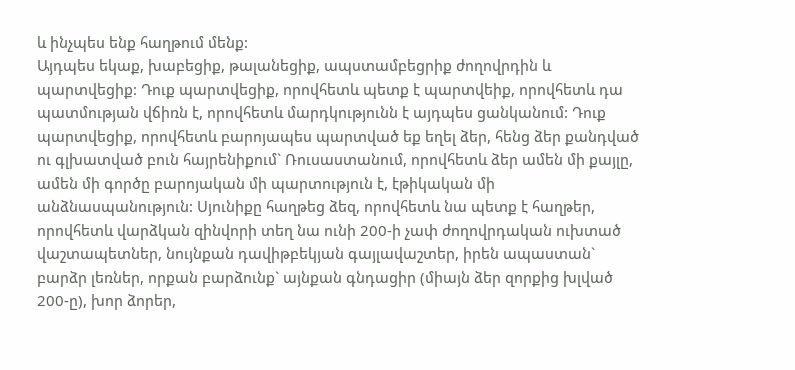և ինչպես ենք հաղթում մենք:
Այդպես եկաք, խաբեցիք, թալանեցիք, ապստամբեցրիք ժողովրդին և պարտվեցիք: Դուք պարտվեցիք, որովհետև պետք է պարտվեիք, որովհետև դա պատմության վճիռն է, որովհետև մարդկությունն է այդպես ցանկանում: Դուք պարտվեցիք, որովհետև բարոյապես պարտված եք եղել ձեր, հենց ձեր քանդված ու գլխատված բուն հայրենիքում` Ռուսաստանում, որովհետև ձեր ամեն մի քայլը, ամեն մի գործը բարոյական մի պարտություն է, էթիկական մի անձնասպանություն: Սյունիքը հաղթեց ձեզ, որովհետև նա պետք է հաղթեր, որովհետև վարձկան զինվորի տեղ նա ունի 200-ի չափ ժողովրդական ուխտած վաշտապետներ, նույնքան դավիթբեկյան գայլավաշտեր, իրեն ապաստան` բարձր լեռներ, որքան բարձունք` այնքան գնդացիր (միայն ձեր զորքից խլված 200-ը), խոր ձորեր,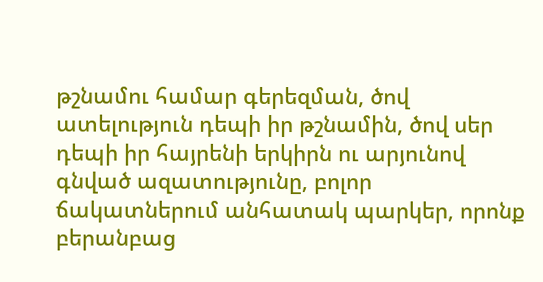թշնամու համար գերեզման, ծով ատելություն դեպի իր թշնամին, ծով սեր դեպի իր հայրենի երկիրն ու արյունով գնված ազատությունը, բոլոր ճակատներում անհատակ պարկեր, որոնք բերանբաց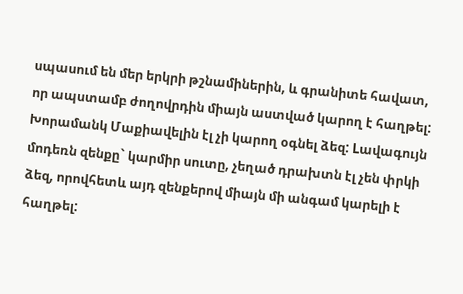սպասում են մեր երկրի թշնամիներին, և գրանիտե հավատ, որ ապստամբ ժողովրդին միայն աստված կարող է հաղթել: Խորամանկ Մաքիավելին էլ չի կարող օգնել ձեզ: Lավագույն մոդեռն զենքը` կարմիր սուտը, չեղած դրախտն էլ չեն փրկի ձեզ, որովհետև այդ զենքերով միայն մի անգամ կարելի է հաղթել: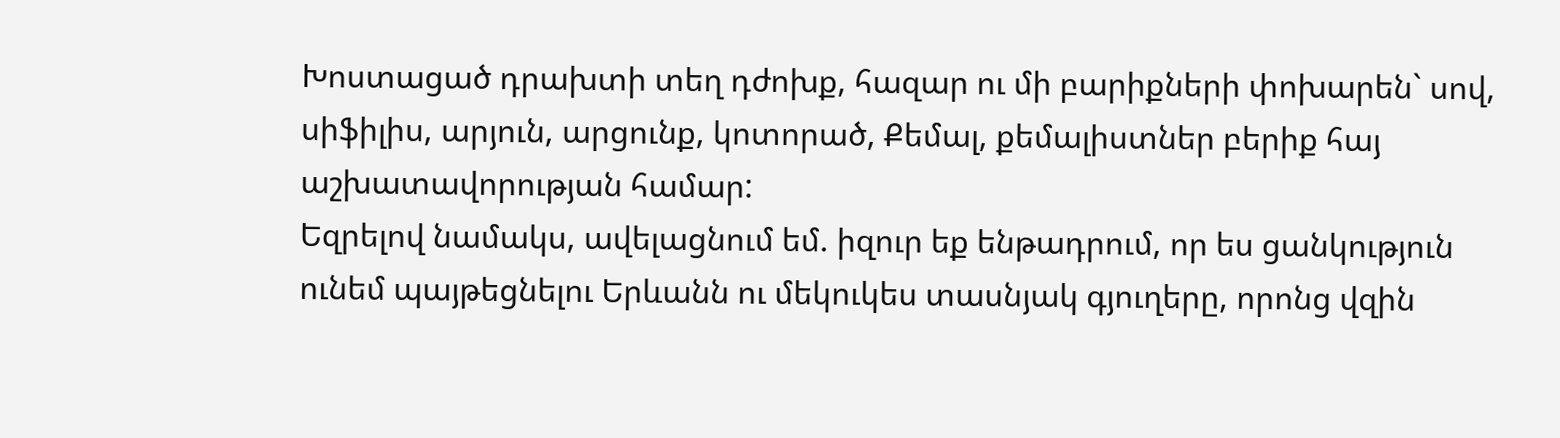Խոստացած դրախտի տեղ դժոխք, հազար ու մի բարիքների փոխարեն` սով, սիֆիլիս, արյուն, արցունք, կոտորած, Քեմալ, քեմալիստներ բերիք հայ աշխատավորության համար:
Եզրելով նամակս, ավելացնում եմ. իզուր եք ենթադրում, որ ես ցանկություն ունեմ պայթեցնելու Երևանն ու մեկուկես տասնյակ գյուղերը, որոնց վզին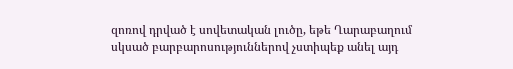զոռով դրված է սովետական լուծը, եթե Ղարաբաղում սկսած բարբարոսություններով չստիպեք անել այդ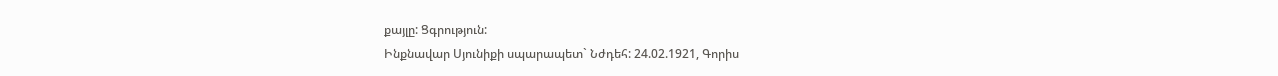քայլը: Ցգրություն:
Ինքնավար Սյունիքի սպարապետ` Նժդեհ: 24.02.1921, Գորիս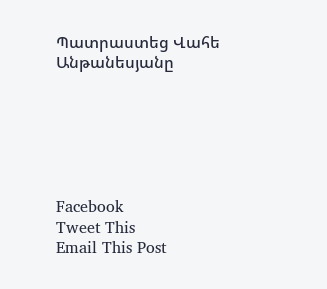Պատրաստեց Վահե Անթանեսյանը






Facebook
Tweet This
Email This Post